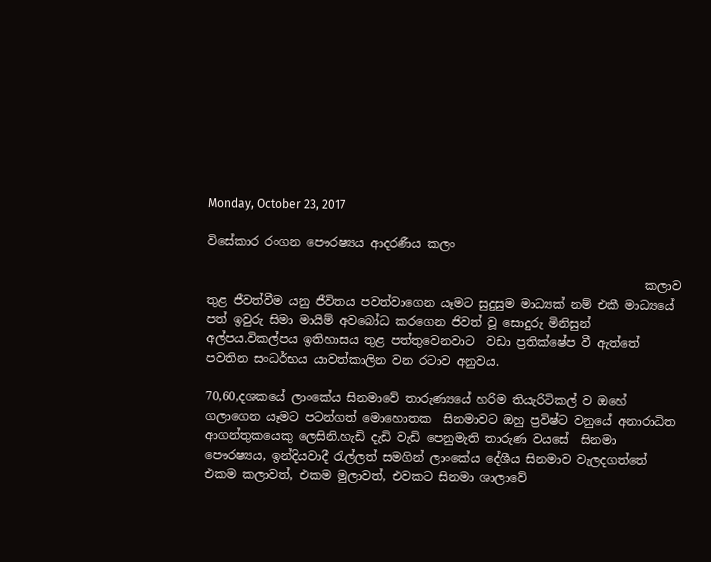Monday, October 23, 2017

විසේකාර රංගන පෞරෂ්‍යය ආදරණීය කලං

                                                                         කලාව තුළ ජීවත්වීම යනු ජීවිතය පවත්වාගෙන යෑමට සුදුසුම මාධ්‍යක් නම් එකී මාධ්‍යයේ පත් ඉවුරු සිමා මායිම් අවබෝධ කරගෙන ජිවත් වූ සොදුරු මිනිසුන් අල්පය.විකල්පය ඉතිහාසය තුළ පත්තුවෙනවාට  වඩා ප්‍රතික්ෂේප වී ඇත්තේ පවතින සංධර්භය යාවත්කාලින වන රටාව අනුවය.

70,60,දශකයේ ලාංකේය සිනමාවේ තාරුණ්‍යයේ හරිම තියැරිටිකල් ව ඔහේ ගලාගෙන යෑමට පටන්ගත් මොහොතක  සිනමාවට ඔහු ප්‍රවිෂ්ට වනුයේ අනාරාධිත ආගන්තුකයෙකු ලෙසිනි.හැඩි දැඩි වැඩි පෙනුමැති තාරුණ වයසේ  සිනමා පෞරෂ්‍යය, ඉන්දියවාදී රැල්ලත් සමගින් ලාංකේය දේශීය සිනමාව වැලදගත්තේ එකම කලාවත්, එකම මුලාවත්, එවකට සිනමා ශාලාවේ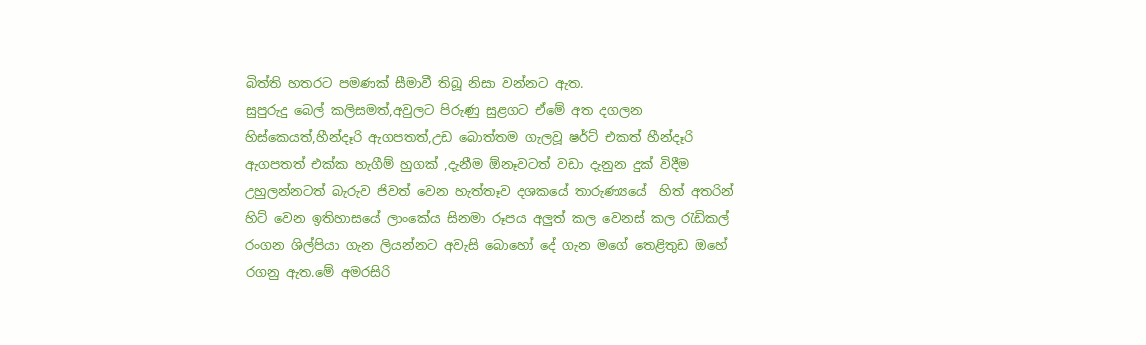බිත්ති හතරට පමණක් සීමාවී තිබූ නිසා වන්නට ඇත.
සුපුරුදු බෙල් කලිසමත්,අවුලට පිරුණු සුළගට ඒමේ අත දගලන හිස්කෙයත්,හීන්දෑරි ඇගපතත්,උඩ බොත්තම ගැලවූ ෂර්ට් එකත් හීන්දෑරි ඇගපතත් එක්ක හැගීම් හුගක් ,දැනීම ඕනෑවටත් වඩා දැනුන දුක් විදීම උහුලන්නටත් බැරුව ජිවත් වෙන හැත්තෑව දශකයේ තාරුණ්‍යයේ  හිත් අතරින් හිට් වෙන ඉතිහාසයේ ලාංකේය සිනමා රූපය අලුත් කල වෙනස් කල රැඩිකල් රංගන ශිල්පියා ගැන ලියන්නට අවැසි බොහෝ දේ ගැන මගේ තෙළිතුඩ ඔහේ රගනු ඇත.මේ අමරසිරි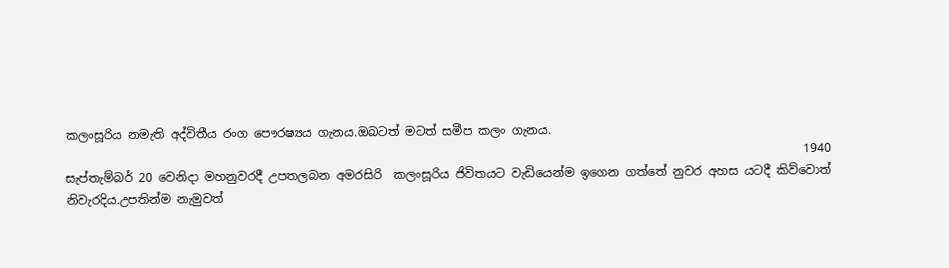කලංසූරිය නමැති අද්විතීය රංග පෞරෂ්‍යය ගැනය.ඔබටත් මටත් සමීප කලං ගැනය.
                                                                                                                           1940 සැප්තැම්බර් 20 වෙනිදා මහනුවරදී උපතලබන අමරසිරි  කලංසූරිය ජිවිතයට වැඩියෙන්ම ඉගෙන ගත්තේ නුවර අහස යටදී කිව්වොත් නිවැරදිය.උපතින්ම නැමුවත්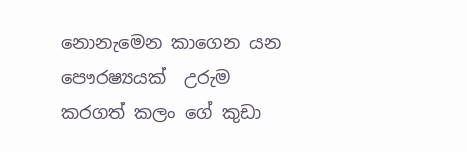නොනැමෙන කාගෙන යන  පෞරෂ්‍යයක්  උරුම කරගත් කලං ගේ කුඩා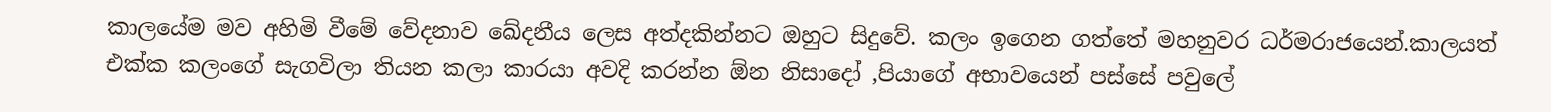කාලයේම මව අහිමි වීමේ වේදනාව ඛේදනීය ලෙස අත්දකින්නට ඔහුට සිදුවේ. කලං ඉගෙන ගත්තේ මහනුවර ධර්මරාජයෙන්.කාලයත් එක්ක කලංගේ සැගවිලා තියන කලා කාරයා අවදි කරන්න ඕන නිසාදෝ ,පියාගේ අභාවයෙන් පස්සේ පවුලේ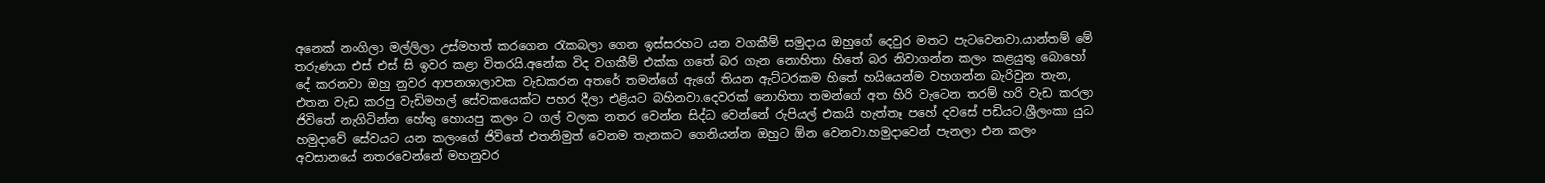අනෙක් නංගිලා මල්ලිලා උස්මහත් කරගෙන රැකබලා ගෙන ඉස්සරහට යන වගකීම් සමුදාය ඔහුගේ දෙවුර මතට පැටවෙනවා.යාන්තම් මේ තරුණයා එස් එස් සි ඉවර කළා විතරයි.අනේක විද වගකීම් එක්ක ගතේ බර ගැන නොහිතා හිතේ බර නිවාගන්න කලං කළයුතු බොහෝ දේ කරනවා ඔහු නුවර ආපනශාලාවක වැඩකරන අතරේ තමන්ගේ ඇගේ තියන ඇට්ටරකම හිතේ හයියෙන්ම වහගන්න බැරිවුන තැන, එතන වැඩ කරපු වැඩිමහල් සේවකයෙක්ට පහර දීලා එළියට බහිනවා.දෙවරක් නොහිතා තමන්ගේ අත හිරි වැටෙන තරම් හරි වැඩ කරලා ජිවිතේ නැගිටින්න හේතු හොයපු කලං ට ගල් වලක නතර වෙන්න සිද්ධ වෙන්නේ රුපියල් එකයි හැත්තෑ පහේ දවසේ පඩියට.ශ්‍රීලංකා යුධ හමුදාවේ සේවයට යන කලංගේ ජිවිතේ එතනිමුත් වෙනම තැනකට ගෙනියන්න ඔහුට ඕන වෙනවා.හමුදාවෙන් පැනලා එන කලං අවසානයේ නතරවෙන්නේ මහනුවර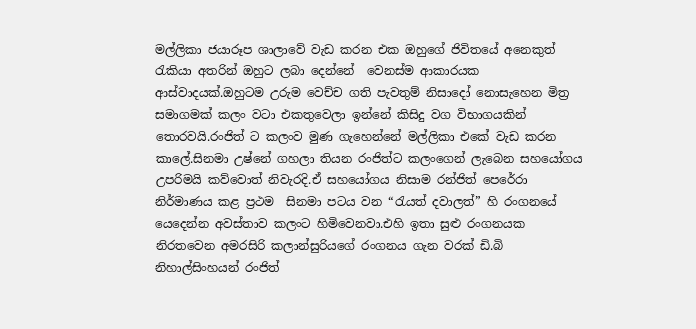මල්ලිකා ජයාරූප ශාලාවේ වැඩ කරන එක ඔහුගේ ජිවිතයේ අනෙකුත් රැකියා අතරින් ඔහුට ලබා දෙන්නේ  වෙනස්ම ආකාරයක ආස්වාදයක්.ඔහුටම උරුම වෙච්ච ගති පැවතුම් නිසාදෝ නොසැහෙන මිත්‍ර සමාගමක් කලං වටා එකතුවෙලා ඉන්නේ කිසිදු වග විභාගයකින් තොරවයි.රංජිත් ට කලංව මුණ ගැහෙන්නේ මල්ලිකා එකේ වැඩ කරන කාලේ.සිනමා උෂ්නේ ගහලා තියන රංජිත්ට කලංගෙන් ලැබෙන සහයෝගය උපරිමයි කව්වොත් නිවැරදි.ඒ සහයෝගය නිසාම රන්ජිත් පෙරේරා නිර්මාණය කළ ප්‍රථම  සිනමා පටය වන “රැයත් දවාලත්” හි රංගනයේ  යෙදෙන්න අවස්තාව කලංට හිමිවෙනවා.එහි ඉතා සුළු රංගනයක නිරතවෙන අමරසිරි කලාන්සුරියගේ රංගනය ගැන වරක් ඩි.බි නිහාල්සිංහයන් රංජිත්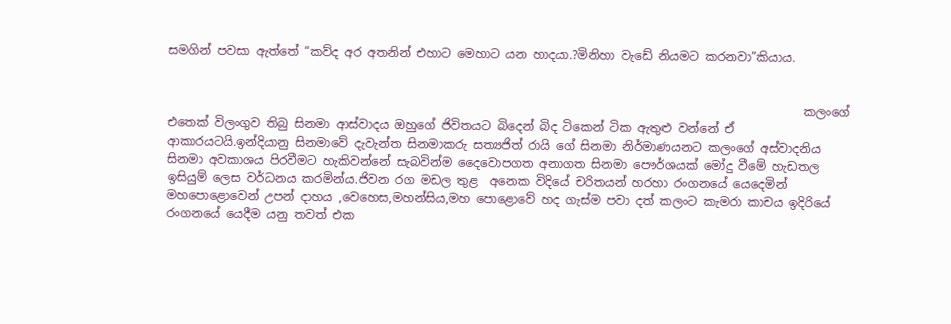සමගින් පවසා ඇත්තේ “කව්ද අර අතනින් එහාට මෙහාට යන හාදයා.?මිනිහා වැඩේ නියමට කරනවා”කියාය.


                                                                                                          කලංගේ එතෙක් විලංගුව තිබු සිනමා ආස්වාදය ඔහුගේ ජිවිතයට බිදෙන් බිද ටිකෙන් ටික ඇතුළු වන්නේ ඒ ආකාරයටයි.ඉන්දියානු සිනමාවේ දැවැන්ත සිනමාකරු සත්‍යජිත් රායි ගේ සිනමා නිර්මාණයනට කලංගේ අස්වාදනිය සිනමා අවකාශය පිරවීමට හැකිවන්නේ සැබවින්ම දෛවොපගත අනාගත සිනමා පෞර්ශයක් මෝදු වීමේ හැඩතල ඉසියුම් ලෙස වර්ධනය කරමින්ය.ජිවන රග මඩල තුළ  අනෙක විදියේ චරිතයන් හරහා රංගනයේ යෙදෙමින් මහපොළොවෙන් උපන් දාහය ,වෙහෙස,මහන්සිය,මහ පොළොවේ හද ගැස්ම පවා දත් කලංට කැමරා කාචය ඉදිරියේ රංගනයේ යෙදීම යනු තවත් එක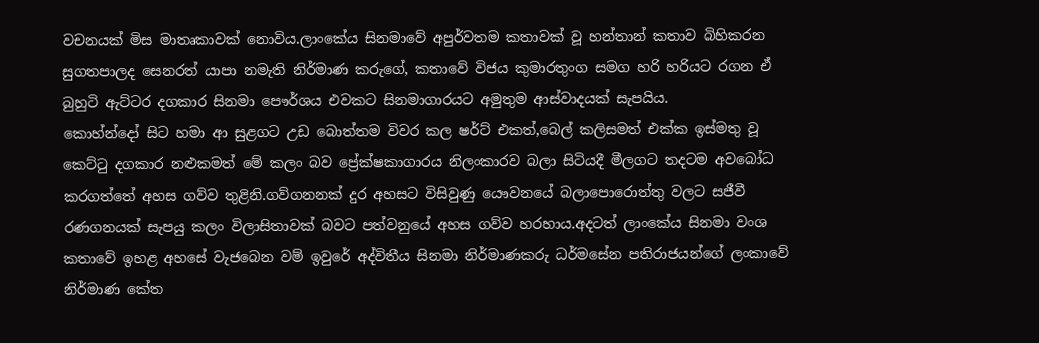වචනයක් මිස මාතෘකාවක් නොවිය.ලාංකේය සිනමාවේ අපුර්වතම කතාවක් වූ හන්තාන් කතාව බිහිකරන සුගතපාලද සෙනරත් යාපා නමැති නිර්මාණ කරුගේ, කතාවේ විජය කුමාරතුංග සමග හරි හරියට රගන ඒ බුහුටි ඇට්ටර දගකාර සිනමා පෞර්ශය එවකට සිනමාගාරයට අමුතුම ආස්වාදයක් සැපයිය.
කොහ්න්දෝ සිට හමා ආ සුළගට උඩ බොත්තම විවර කල ෂර්ට් එකත්,බෙල් කලිසමත් එක්ක ඉස්මතු වූ කෙට්ටු දගකාර නළුකමත් මේ කලං බව ප්‍රේක්ෂකාගාරය නිලංකාරව බලා සිටියදී මීලගට තදටම අවබෝධ කරගත්තේ අහස ගව්ව තුළිනි.ගව්ගනනක් දුර අහසට විසිවුණු යෞවනයේ බලාපොරොත්තු වලට සජීවී රණගනයක් සැපයු කලං විලාසිතාවක් බවට පත්වනුයේ අහස ගව්ව හරහාය.අදටත් ලාංකේය සිනමා වංශ කතාවේ ඉහළ අහසේ වැජබෙන වම් ඉවුරේ අද්විතීය සිනමා නිර්මාණකරු ධර්මසේන පතිරාජයන්ගේ ලංකාවේ නිර්මාණ කේත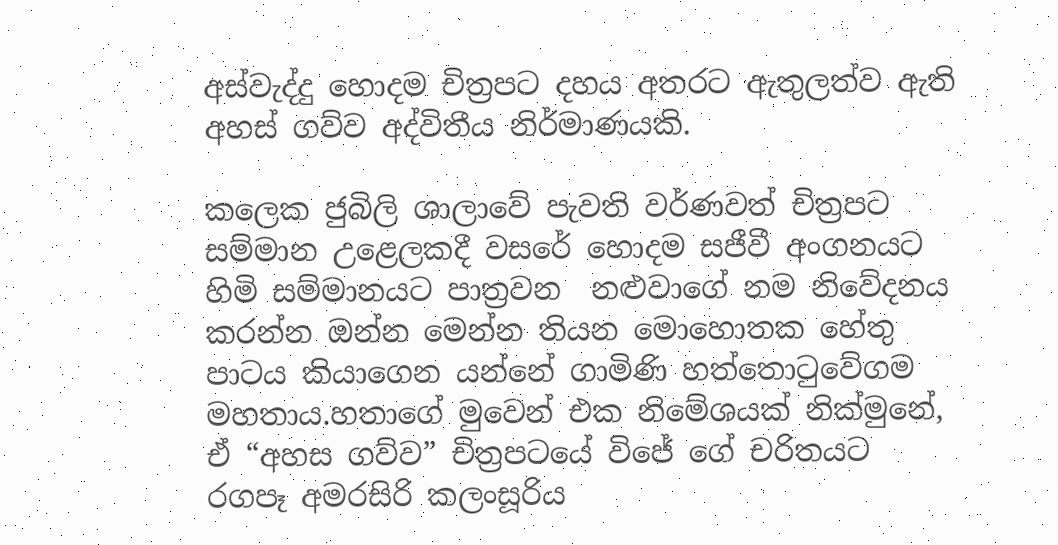අස්වැද්දු හොදම චිත්‍රපට දහය අතරට ඇතුලත්ව ඇති අහස් ගව්ව අද්විතීය නිර්මාණයකි.

කලෙක ජුබිලි ශාලාවේ පැවති වර්ණවත් චිත්‍රපට සම්මාන උළෙලකදී වසරේ හොදම සජීවී අංගනයට හිමි සම්මානයට පාත්‍රවන  නළුවාගේ නම නිවේදනය කරන්න ඔන්න මෙන්න තියන මොහොතක හේතු පාටය කියාගෙන යන්නේ ගාමිණි හත්තොටුවේගම මහතාය.හතාගේ මුවෙන් එක නිමේශයක් නික්මුනේ, ඒ “අහස ගව්ව” චිත්‍රපටයේ විජේ ගේ චරිතයට රගපෑ අමරසිරි කලංසූරිය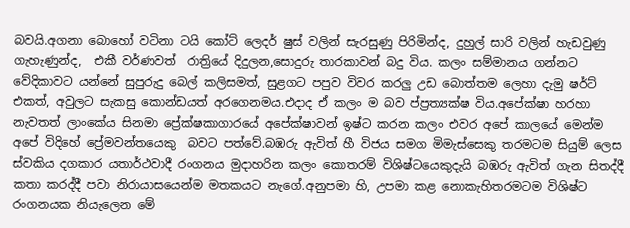බවයි.අගනා බොහෝ වටිනා ටයි කෝට් ලෙදර් ෂුස් වලින් සැරසුණු පිරිමින්ද, දුහුල් සාරි වලින් හැඩවුණු ගැහැණුන්ද,  එකී වර්ණවත්  රාත්‍රියේ දිදුලන,සොදුරු තාරකාවන් බදු විය. කලං සම්මානය ගන්නට වේදිකාවට යන්නේ සුපුරුදු බෙල් කලිසමත්, සුළගට පපුව විවර කරලු උඩ බොත්තම ලෙහා දැමු ෂර්ට් එකත්, අවුලට සැකසු කොන්ඩයත් අරගෙනමය.එදාද ඒ කලං ම බව ප්ප්‍රත්‍යක්ෂ විය.අපේක්ෂා හරහා නැවතත් ලාංකේය සිනමා ප්‍රේක්ෂකාගාරයේ අපේක්ෂාවන් ඉෂ්ට කරන කලං එවර අපේ කාලයේ මෙන්ම අපේ විදිහේ ප්‍රේමවන්තයෙකු  බවට පත්වේ.බඹරු ඇවිත් හී විජය සමග මිමැස්සෙකු තරමටම සියුම් ලෙස ස්වකිය දගකාර යතාර්ථවාදී රංගනය මුදාහරින කලං කොතරම් විශිෂ්ටයෙකුදැයි බඹරු ඇවිත් ගැන සිතද්දී කතා කරද්දී පවා නිරායාසයෙන්ම මතකයට නැගේ.අනුපමා හි, උපමා කළ නොකැහිතරමටම විශිෂ්ට රංගනයක නියැලෙන මේ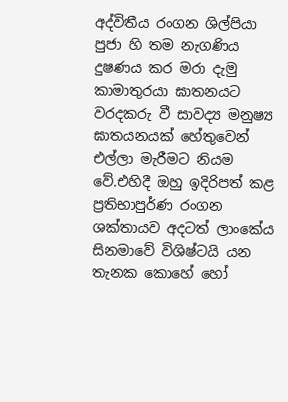අද්විතීය රංගන ශිල්පියා පුජා හි තම නැගණිය දුෂණය කර මරා දැමු කාමාතුරයා ඝාතනයට වරදකරු වී සාවද්‍ය මනුෂ්‍ය  ඝාතයනයක් හේතුවෙන් එල්ලා මැරීමට නියම වේ.එහිදී ඔහු ඉදිරිපත් කළ ප්‍රතිභාපුර්ණ රංගන ශක්තායව අදටත් ලාංකේය සිනමාවේ විශිෂ්ටයි යන තැනක කොහේ හෝ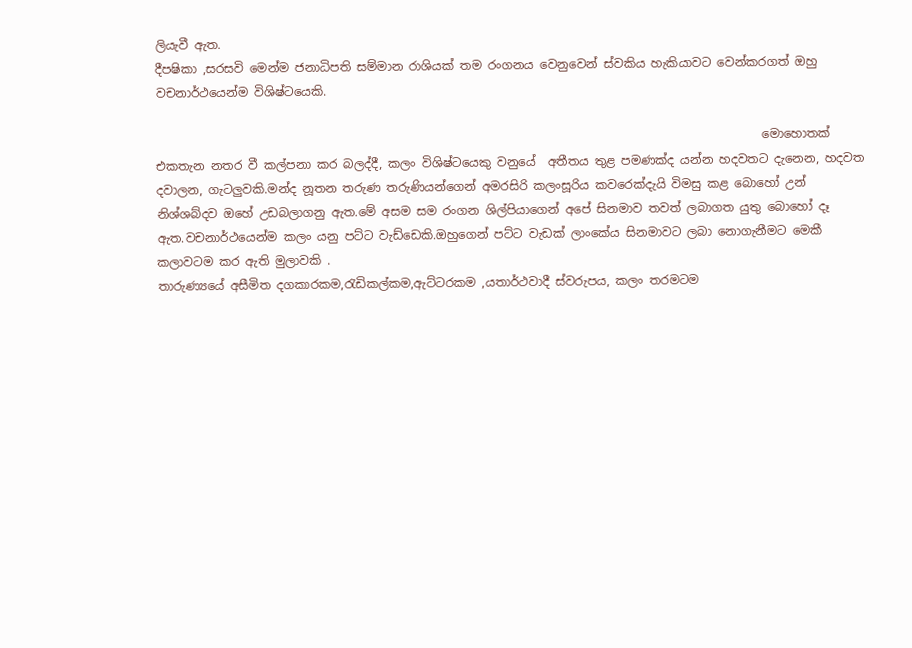ලියැවී ඇත.
දීපෂිකා ,සරසවි මෙන්ම ජනාධිපති සම්මාන රාශියක් තම රංගනය වෙනුවෙන් ස්වකිය හැකියාවට වෙන්කරගත් ඔහු වචනාර්ථයෙන්ම විශිෂ්ටයෙකි.

                                                                                                     මොහොතක් එකතැන නතර වී කල්පනා කර බලද්දී, කලං විශිෂ්ටයෙකු වනුයේ  අතීතය තුළ පමණක්ද යන්න හදවතට දැනෙන, හදවත දවාලන, ගැටලුවකි.මන්ද නූතන තරුණ තරුණියන්ගෙන් අමරසිරි කලංසූරිය කවරෙක්දැයි විමසු කළ බොහෝ උන් නිශ්ශබ්දව ඔහේ උඩබලාගනු ඇත.මේ අසම සම රංගන ශිල්පියාගෙන් අපේ සිනමාව තවත් ලබාගත යුතු බොහෝ දෑ ඇත.වචනාර්ථයෙන්ම කලං යනු පට්ට වැඩ්ඩෙකි.ඔහුගෙන් පට්ට වැඩක් ලාංකේය සිනමාවට ලබා නොගැනීමට මෙකී කලාවටම කර ඇති මුලාවකි .
තාරුණ්‍යයේ අසීමිත දගකාරකම,රැඩිකල්කම,ඇට්ටරකම ,යතාර්ථවාදී ස්වරුපය, කලං තරමටම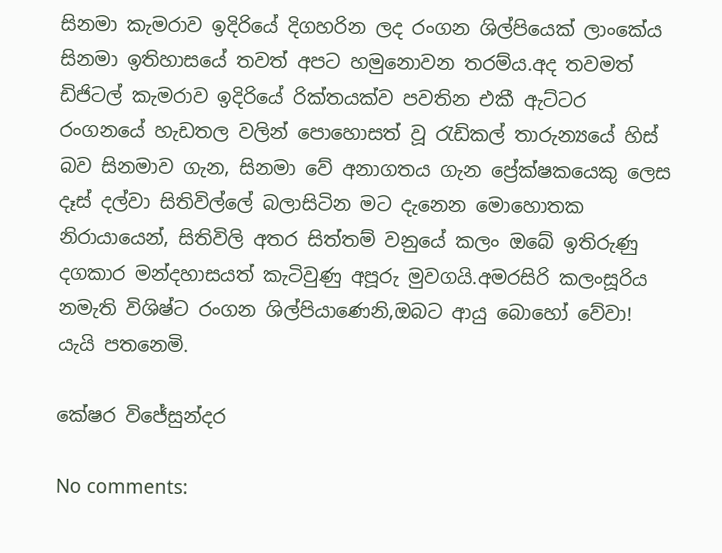සිනමා කැමරාව ඉදිරියේ දිගහරින ලද රංගන ශිල්පියෙක් ලාංකේය සිනමා ඉතිහාසයේ තවත් අපට හමුනොවන තරම්ය.අද තවමත් ඩිජිටල් කැමරාව ඉදිරියේ රික්තයක්ව පවතින එකී ඇට්ටර රංගනයේ හැඩතල වලින් පොහොසත් වූ රැඩිකල් තාරුන්‍යයේ හිස් බව සිනමාව ගැන, සිනමා වේ අනාගතය ගැන ප්‍රේක්ෂකයෙකු ලෙස දෑස් දල්වා සිතිවිල්ලේ බලාසිටින මට දැනෙන මොහොතක නිරායායෙන්, සිතිවිලි අතර සිත්තම් වනුයේ කලං ඔබේ ඉතිරුණු දගකාර මන්දහාසයත් කැටිවුණු අපූරු මුවගයි.අමරසිරි කලංසූරිය නමැති විශිෂ්ට රංගන ශිල්පියාණෙනි,ඔබට ආයු බොහෝ වේවා! යැයි පතනෙමි.

කේෂර විජේසුන්දර

No comments: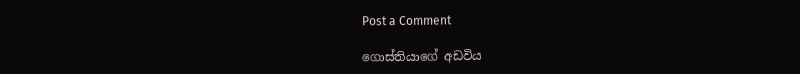Post a Comment

ගොස්තියාගේ අඩවිය